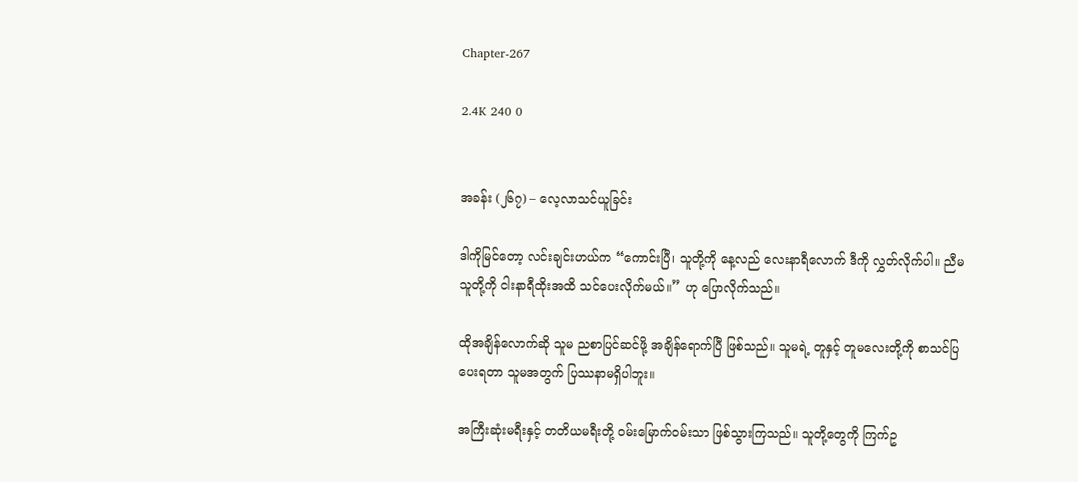Chapter-267

2.4K 240 0


အခန်း (၂၆၇) – လေ့လာသင်ယူခြင်း

ဒါကိုမြင်တော့ လင်းချင်းဟယ်က “ကောင်းပြီ၊ သူတို့ကို နေ့လည် လေးနာရီလောက် ဒီကို လွှတ်လိုက်ပါ။ ညီမ သူတို့ကို ငါးနာရီထိုးအထိ သင်ပေးလိုက်မယ်။” ဟု ပြောလိုက်သည်။

ထိုအချိန်လောက်ဆို သူမ ညစာပြင်ဆင်ဖို့ အချိန်ရောက်ပြီ ဖြစ်သည်။ သူမရဲ့ တူနှင့် တူမလေးတို့ကို စာသင်ပြပေးရတာ သူမအတွက် ပြဿနာမရှိပါဘူး။

အကြီးဆုံးမရီးနှင့် တတိယမရီးတို့ ဝမ်းမြောက်ဝမ်းသာ ဖြစ်သွားကြသည်။ သူတို့တွေကို ကြက်ဥ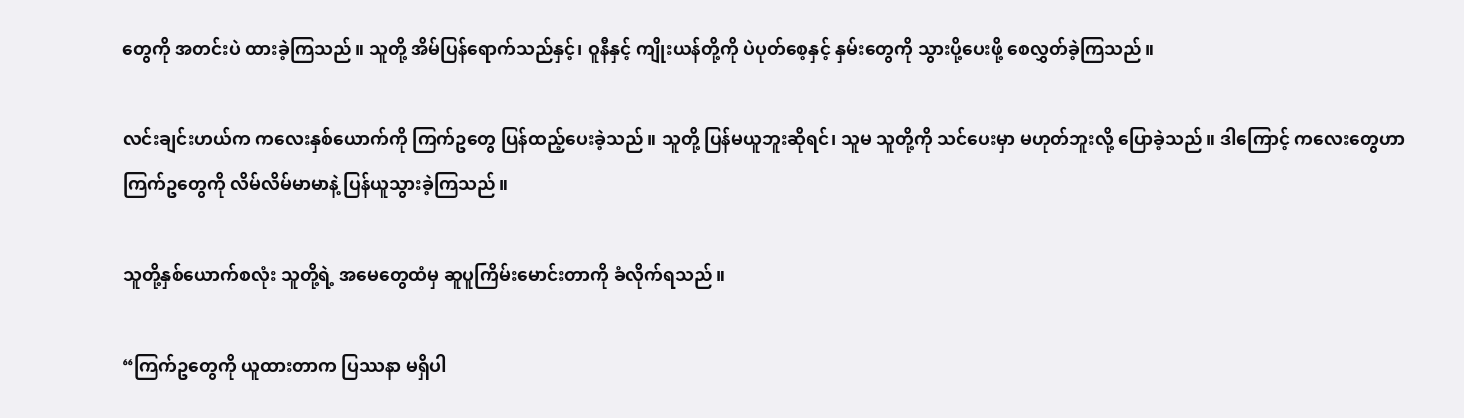တွေကို အတင်းပဲ ထားခဲ့ကြသည်။ သူတို့ အိမ်ပြန်ရောက်သည်နှင့်၊ ဝူနီနှင့် ကျိုးယန်တို့ကို ပဲပုတ်စေ့နှင့် နှမ်းတွေကို သွားပို့ပေးဖို့ စေလွှတ်ခဲ့ကြသည်။

လင်းချင်းဟယ်က ကလေးနှစ်ယောက်ကို ကြက်ဥတွေ ပြန်ထည့်ပေးခဲ့သည်။ သူတို့ ပြန်မယူဘူးဆိုရင်၊ သူမ သူတို့ကို သင်ပေးမှာ မဟုတ်ဘူးလို့ ပြောခဲ့သည်။ ဒါကြောင့် ကလေးတွေဟာ ကြက်ဥတွေကို လိမ်လိမ်မာမာနဲ့ ပြန်ယူသွားခဲ့ကြသည်။

သူတို့နှစ်ယောက်စလုံး သူတို့ရဲ့ အမေတွေထံမှ ဆူပူကြိမ်းမောင်းတာကို ခံလိုက်ရသည်။

“ကြက်ဥတွေကို ယူထားတာက ပြဿနာ မရှိပါ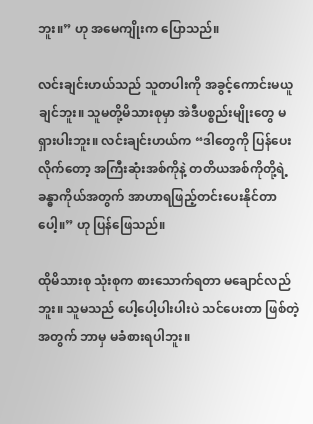ဘူး။” ဟု အမေကျိုးက ပြောသည်။

လင်းချင်းဟယ်သည် သူတပါးကို အခွင့်ကောင်းမယူချင်ဘူး။ သူမတို့မိသားစုမှာ အဲဒီပစ္စည်းမျိုးတွေ မရှားပါးဘူး။ လင်းချင်းဟယ်က “ဒါတွေကို ပြန်ပေးလိုက်တော့ အကြီးဆုံးအစ်ကိုနဲ့ တတိယအစ်ကိုတို့ရဲ့ ခန္ဓာကိုယ်အတွက် အာဟာရဖြည့်တင်းပေးနိုင်တာပေါ့။” ဟု ပြန်ဖြေသည်။

ထိုမိသားစု သုံးစုက စားသောက်ရတာ မချောင်လည်ဘူး။ သူမသည် ပေါ့ပေါ့ပါးပါးပဲ သင်ပေးတာ ဖြစ်တဲ့အတွက် ဘာမှ မခံစားရပါဘူး။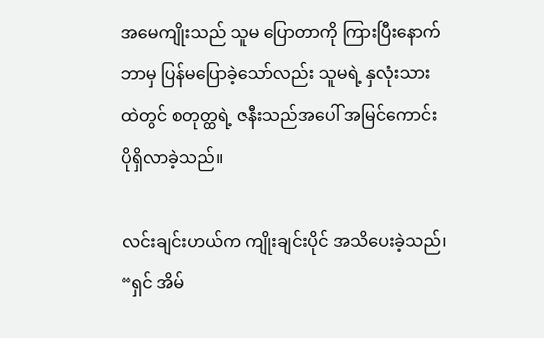အမေကျိုးသည် သူမ ပြောတာကို ကြားပြီးနောက် ဘာမှ ပြန်မပြောခဲ့သော်လည်း သူမရဲ့ နှလုံးသားထဲတွင် စတုတ္ထရဲ့ ဇနီးသည်အပေါ် အမြင်ကောင်း ပိုရှိလာခဲ့သည်။

လင်းချင်းဟယ်က ကျိုးချင်းပိုင် အသိပေးခဲ့သည်၊ “ရှင် အိမ်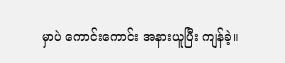မှာပဲ ကောင်းကောင်း အနားယူပြီး ကျန်ခဲ့။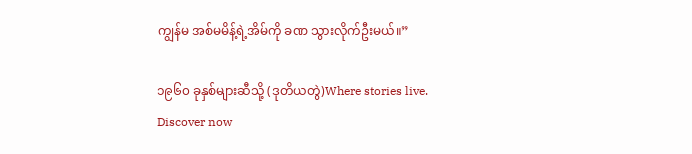ကျွန်မ အစ်မမိန့်ရဲ့အိမ်ကို ခဏ သွားလိုက်ဦးမယ်။”

၁၉၆၀ ခုနှစ်များဆီသို့ (ဒုတိယတွဲ)Where stories live. Discover now